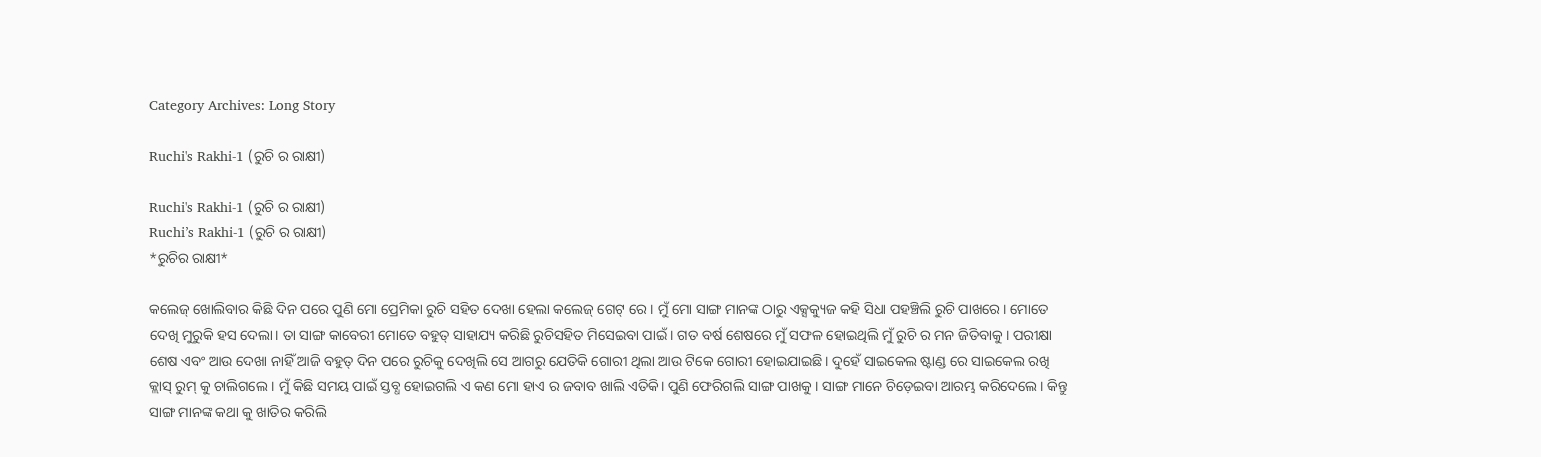Category Archives: Long Story

Ruchi's Rakhi-1 (ରୁଚି ର ରାକ୍ଷୀ)

Ruchi's Rakhi-1 (ରୁଚି ର ରାକ୍ଷୀ)
Ruchi’s Rakhi-1 (ରୁଚି ର ରାକ୍ଷୀ)
*ରୁଚିର ରାକ୍ଷୀ*

କଲେଜ୍ ଖୋଲିବାର କିଛି ଦିନ ପରେ ପୁଣି ମୋ ପ୍ରେମିକା ରୁଚି ସହିତ ଦେଖା ହେଲା କଲେଜ୍ ଗେଟ୍ ରେ । ମୁଁ ମୋ ସାଙ୍ଗ ମାନଙ୍କ ଠାରୁ ଏକ୍ସକ୍ୟୁଜ କହି ସିଧା ପହଞ୍ଚିଲି ରୁଚି ପାଖରେ। ମୋତେ ଦେଖି ମୁରୁକି ହସ ଦେଲା। ତା ସାଙ୍ଗ କାବେରୀ ମୋତେ ବହୁତ୍ ସାହାଯ୍ୟ କରିଛି ରୁଚିସହିତ ମିସେଇବା ପାଇଁ । ଗତ ବର୍ଷ ଶେଷରେ ମୁଁ ସଫଳ ହୋଇଥିଲି ମୁଁ ରୁଚି ର ମନ ଜିତିବାକୁ । ପରୀକ୍ଷା ଶେଷ ଏବଂ ଆଉ ଦେଖା ନାହିଁ ଆଜି ବହୁତ୍ ଦିନ ପରେ ରୁଚିକୁ ଦେଖିଲି ସେ ଆଗରୁ ଯେତିକି ଗୋରୀ ଥିଲା ଆଉ ଟିକେ ଗୋରୀ ହୋଇଯାଇଛି। ଦୁହେଁ ସାଇକେଲ ଷ୍ଟାଣ୍ଡ ରେ ସାଇକେଲ ରଖି କ୍ଲାସ୍ ରୁମ୍ କୁ ଚାଲିଗଲେ । ମୁଁ କିଛି ସମୟ ପାଇଁ ସ୍ତବ୍ଧ ହୋଇଗଲି ଏ କଣ ମୋ ହାଏ ର ଜବାବ ଖାଲି ଏତିକି। ପୁଣି ଫେରିଗଲି ସାଙ୍ଗ ପାଖକୁ । ସାଙ୍ଗ ମାନେ ଚିଡ଼େଇବା ଆରମ୍ଭ କରିଦେଲେ। କିନ୍ତୁ ସାଙ୍ଗ ମାନଙ୍କ କଥା କୁ ଖାତିର କରିଲି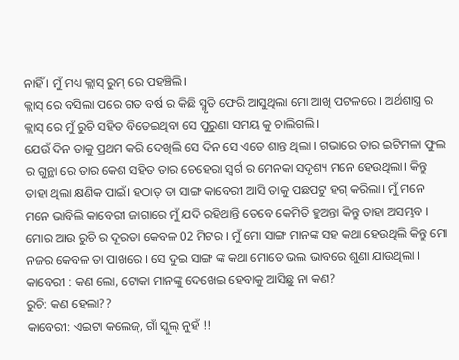ନାହିଁ । ମୁଁ ମଧ୍ୟ କ୍ଲାସ୍ ରୁମ୍ ରେ ପହଞ୍ଚିଲି।
କ୍ଲାସ୍ ରେ ବସିଲା ପରେ ଗତ ବର୍ଷ ର କିଛି ସ୍ମୃତି ଫେରି ଆସୁଥିଲା ମୋ ଆଖି ପଟଳରେ । ଅର୍ଥଶାସ୍ତ୍ର ର କ୍ଲାସ୍ ରେ ମୁଁ ରୁଚି ସହିତ ବିତେଇଥିବା ସେ ପୁରୁଣା ସମୟ କୁ ଚାଲିଗଲି।
ଯେଉଁ ଦିନ ତାକୁ ପ୍ରଥମ କରି ଦେଖିଲି ସେ ଦିନ ସେ ଏତେ ଶାନ୍ତ ଥିଲା । ଗଭାରେ ତାର ଇଟିମଳା ଫୁଲ ର ଗୁନ୍ଥା ରେ ତାର କେଶ ସହିତ ତାର ଚେହେରା ସ୍ବର୍ଗ ର ମେନକା ସଦୃଶ୍ୟ ମନେ ହେଉଥିଲା। କିନ୍ତୁ ତାହା ଥିଲା କ୍ଷଣିକ ପାଇଁ। ହଠାତ୍ ତା ସାଙ୍ଗ କାବେରୀ ଆସି ତାକୁ ପଛପଟୁ ହଗ୍ କରିଲା। ମୁଁ ମନେ ମନେ ଭାବିଲି କାବେରୀ ଜାଗାରେ ମୁଁ ଯଦି ରହିଥାନ୍ତି ତେବେ କେମିତି ହୁଅନ୍ତା କିନ୍ତୁ ତାହା ଅସମ୍ଭବ । ମୋର ଆଉ ରୁଚି ର ଦୂରତା କେବଳ 02 ମିଟର । ମୁଁ ମୋ ସାଙ୍ଗ ମାନଙ୍କ ସହ କଥା ହେଉଥିଲି କିନ୍ତୁ ମୋ ନଜର କେବଳ ତା ପାଖରେ । ସେ ଦୁଇ ସାଙ୍ଗ ଙ୍କ କଥା ମୋତେ ଭଲ ଭାବରେ ଶୁଣା ଯାଉଥିଲା ।
କାବେରୀ : କଣ ଲୋ, ଟୋକା ମାନଙ୍କୁ ଦେଖେଇ ହେବାକୁ ଆସିଛୁ ନା କଣ?
ରୁଚି: କଣ ହେଲା??
କାବେରୀ: ଏଇଟା କଲେଜ୍, ଗାଁ ସ୍କୁଲ୍ ନୁହଁ !!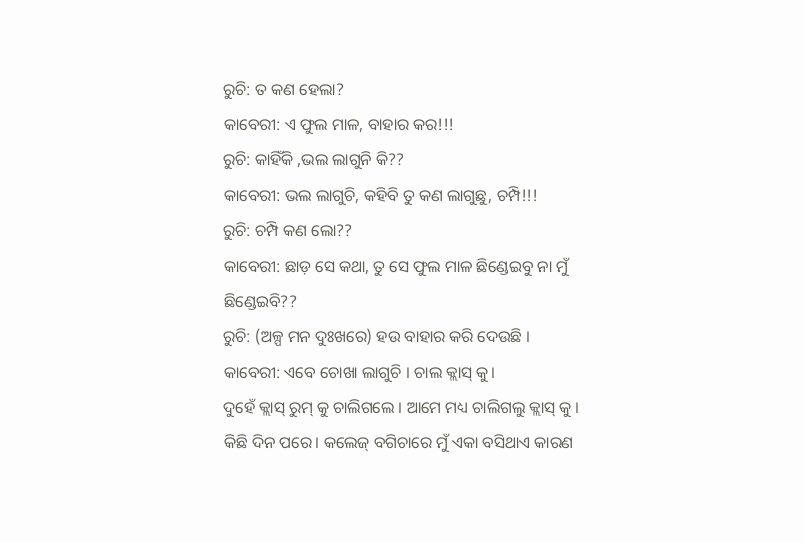ରୁଚି: ତ କଣ ହେଲା?
କାବେରୀ: ଏ ଫୁଲ ମାଳ, ବାହାର କର!!!
ରୁଚି: କାହିଁକି ,ଭଲ ଲାଗୁନି କି??
କାବେରୀ: ଭଲ ଲାଗୁଚି, କହିବି ତୁ କଣ ଲାଗୁଛୁ, ଚମ୍ପି!!!
ରୁଚି: ଚମ୍ପି କଣ ଲୋ??
କାବେରୀ: ଛାଡ଼ ସେ କଥା, ତୁ ସେ ଫୁଲ ମାଳ ଛିଣ୍ଡେଇବୁ ନା ମୁଁ ଛିଣ୍ଡେଇବି??
ରୁଚି: (ଅଳ୍ପ ମନ ଦୁଃଖରେ) ହଉ ବାହାର କରି ଦେଉଛି ।
କାବେରୀ: ଏବେ ଚୋଖା ଲାଗୁଚି । ଚାଲ କ୍ଲାସ୍ କୁ।
ଦୁହେଁ କ୍ଲାସ୍ ରୁମ୍ କୁ ଚାଲିଗଲେ । ଆମେ ମଧ୍ୟ ଚାଲିଗଲୁ କ୍ଲାସ୍ କୁ ।
କିଛି ଦିନ ପରେ। କଲେଜ୍ ବଗିଚାରେ ମୁଁ ଏକା ବସିଥାଏ କାରଣ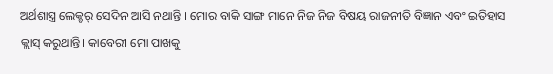ଅର୍ଥଶାସ୍ତ୍ର ଲେକ୍ଚର୍ ସେଦିନ ଆସି ନଥାନ୍ତି । ମୋର ବାକି ସାଙ୍ଗ ମାନେ ନିଜ ନିଜ ବିଷୟ ରାଜନୀତି ବିଜ୍ଞାନ ଏବଂ ଇତିହାସ କ୍ଲାସ୍ କରୁଥାନ୍ତି। କାବେରୀ ମୋ ପାଖକୁ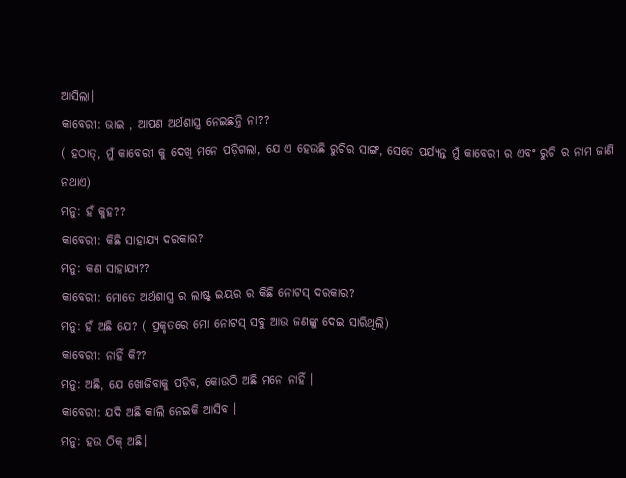ଆସିଲା।
କାବେରୀ: ଭାଇ , ଆପଣ ଅର୍ଥଶାସ୍ତ୍ର ନେଇଛନ୍ତି ନା??
( ହଠାତ୍, ମୁଁ କାବେରୀ କୁ ଦେଖି ମନେ ପଡ଼ିଗଲା, ଯେ ଏ ହେଉଛି ରୁଚିର ସାଙ୍ଗ, ସେତେ ପର୍ଯ୍ୟନ୍ତ ମୁଁ କାବେରୀ ର ଏବଂ ରୁଚି ର ନାମ ଜାଣି ନଥାଏ)
ମନୁ: ହଁ କୁହ??
କାବେରୀ: କିଛି ସାହାଯ୍ୟ ଦରକାର?
ମନୁ: କଣ ସାହାଯ୍ୟ??
କାବେରୀ: ମୋତେ ଅର୍ଥଶାସ୍ତ୍ର ର ଲାଷ୍ଟ୍ ଇୟର ର କିଛି ନୋଟସ୍ ଦରକାର?
ମନୁ: ହଁ ଅଛି ଯେ? ( ପ୍ରକୃତରେ ମୋ ନୋଟସ୍ ସବୁ ଆଉ ଜଣଙ୍କୁ ଦେଇ ସାରିଥିଲି)
କାବେରୀ: ନାହିଁ କି??
ମନୁ: ଅଛି, ଯେ ଖୋଜିବାକୁ ପଡ଼ିବ, କୋଉଠି ଅଛି ମନେ ନାହିଁ ।
କାବେରୀ: ଯଦି ଅଛି କାଲି ନେଇକି ଆସିବ ।
ମନୁ: ହଉ ଠିକ୍ ଅଛି।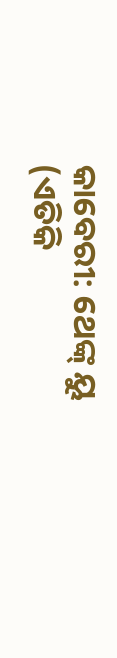କାବେରୀ: ଥେଙ୍କ୍ ୟୁ
(ଏତିକି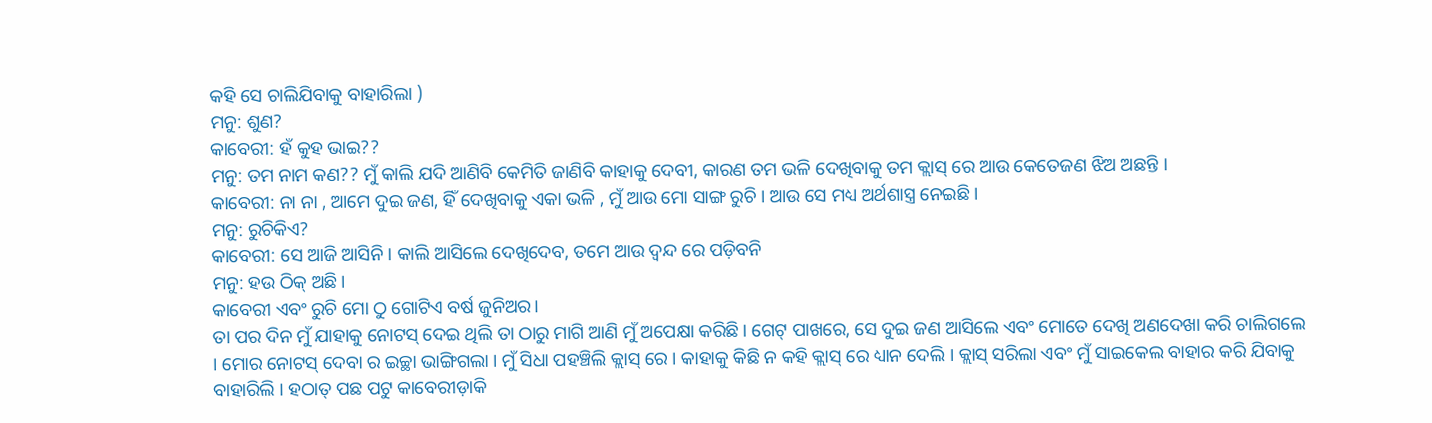କହି ସେ ଚାଲିଯିବାକୁ ବାହାରିଲା )
ମନୁ: ଶୁଣ?
କାବେରୀ: ହଁ କୁହ ଭାଇ??
ମନୁ: ତମ ନାମ କଣ?? ମୁଁ କାଲି ଯଦି ଆଣିବି କେମିତି ଜାଣିବି କାହାକୁ ଦେବୀ, କାରଣ ତମ ଭଳି ଦେଖିବାକୁ ତମ କ୍ଲାସ୍ ରେ ଆଉ କେତେଜଣ ଝିଅ ଅଛନ୍ତି ।
କାବେରୀ: ନା ନା , ଆମେ ଦୁଇ ଜଣ, ହିଁ ଦେଖିବାକୁ ଏକା ଭଳି , ମୁଁ ଆଉ ମୋ ସାଙ୍ଗ ରୁଚି । ଆଉ ସେ ମଧ୍ୟ ଅର୍ଥଶାସ୍ତ୍ର ନେଇଛି ।
ମନୁ: ରୁଚିକିଏ?
କାବେରୀ: ସେ ଆଜି ଆସିନି। କାଲି ଆସିଲେ ଦେଖିଦେବ, ତମେ ଆଉ ଦ୍ଵନ୍ଦ ରେ ପଡ଼ିବନି
ମନୁ: ହଉ ଠିକ୍ ଅଛି।
କାବେରୀ ଏବଂ ରୁଚି ମୋ ଠୁ ଗୋଟିଏ ବର୍ଷ ଜୁନିଅର।
ତା ପର ଦିନ ମୁଁ ଯାହାକୁ ନୋଟସ୍ ଦେଇ ଥିଲି ତା ଠାରୁ ମାଗି ଆଣି ମୁଁ ଅପେକ୍ଷା କରିଛି। ଗେଟ୍ ପାଖରେ, ସେ ଦୁଇ ଜଣ ଆସିଲେ ଏବଂ ମୋତେ ଦେଖି ଅଣଦେଖା କରି ଚାଲିଗଲେ । ମୋର ନୋଟସ୍ ଦେବା ର ଇଚ୍ଛା ଭାଙ୍ଗିଗଲା । ମୁଁ ସିଧା ପହଞ୍ଚିଲି କ୍ଲାସ୍ ରେ । କାହାକୁ କିଛି ନ କହି କ୍ଲାସ୍ ରେ ଧ୍ୟାନ ଦେଲି । କ୍ଲାସ୍ ସରିଲା ଏବଂ ମୁଁ ସାଇକେଲ ବାହାର କରି ଯିବାକୁ ବାହାରିଲି । ହଠାତ୍ ପଛ ପଟୁ କାବେରୀଡ଼ାକି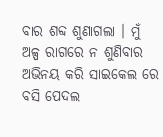ବାର ଶବ୍ଦ ଶୁଣାଗଲା । ମୁଁ ଅଳ୍ପ ରାଗରେ ନ ଶୁଣିବାର ଅଭିନୟ କରି ସାଇକେଲ ରେ ବସି ପେଦଲ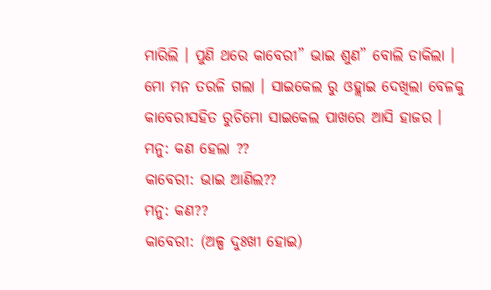ମାରିଲି । ପୁଣି ଥରେ କାବେରୀ” ଭାଇ ଶୁଣ” ବୋଲି ଡାକିଲା । ମୋ ମନ ତରଳି ଗଲା । ସାଇକେଲ ରୁ ଓହ୍ଲାଇ ଦେଖିଲା ବେଳକୁ କାବେରୀସହିତ ରୁଚିମୋ ସାଇକେଲ ପାଖରେ ଆସି ହାଜର ।
ମନୁ: କଣ ହେଲା ??
କାବେରୀ: ଭାଇ ଆଣିଲ??
ମନୁ: କଣ??
କାବେରୀ: (ଅଳ୍ପ ଦୁଃଖୀ ହୋଇ)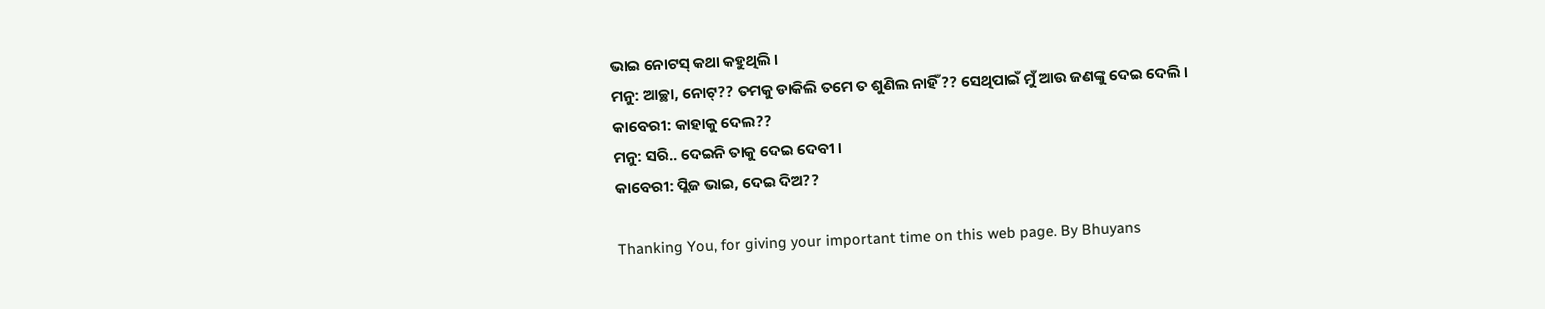ଭାଇ ନୋଟସ୍ କଥା କହୁଥିଲି ।
ମନୁ: ଆଚ୍ଛା, ନୋଟ୍?? ତମକୁ ଡାକିଲି ତମେ ତ ଶୁଣିଲ ନାହିଁ?? ସେଥିପାଇଁ ମୁଁ ଆଉ ଜଣଙ୍କୁ ଦେଇ ଦେଲି ।
କାବେରୀ: କାହାକୁ ଦେଲ??
ମନୁ: ସରି.. ଦେଇନି ତାକୁ ଦେଇ ଦେବୀ ।
କାବେରୀ: ପ୍ଲିଜ ଭାଇ, ଦେଇ ଦିଅ??

Thanking You, for giving your important time on this web page. By Bhuyans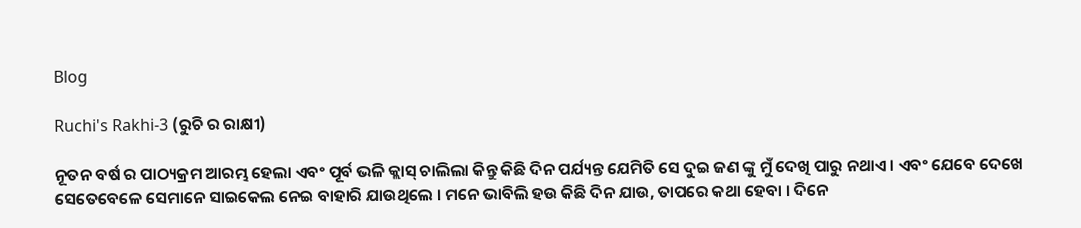Blog

Ruchi's Rakhi-3 (ରୁଚି ର ରାକ୍ଷୀ)

ନୂତନ ବର୍ଷ ର ପାଠ୍ୟକ୍ରମ ଆରମ୍ଭ ହେଲା ଏବଂ ପୂର୍ବ ଭଳି କ୍ଲାସ୍ ଚାଲିଲା କିନ୍ତୁ କିଛି ଦିନ ପର୍ଯ୍ୟନ୍ତ ଯେମିତି ସେ ଦୁଇ ଜଣ ଙ୍କୁ ମୁଁ ଦେଖି ପାରୁ ନଥାଏ । ଏବଂ ଯେବେ ଦେଖେ ସେତେବେଳେ ସେମାନେ ସାଇକେଲ ନେଇ ବାହାରି ଯାଉଥିଲେ । ମନେ ଭାବିଲି ହଉ କିଛି ଦିନ ଯାଉ, ତାପରେ କଥା ହେବା । ଦିନେ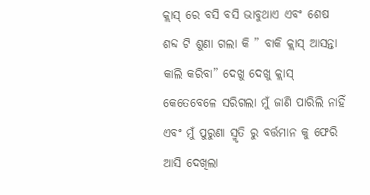କ୍ଲାସ୍ ରେ ବସି ବସି ଭାବୁଥାଏ ଏବଂ ଶେଷ ଶବ୍ଦ ଟି ଶୁଣା ଗଲା କି ” ବାକି କ୍ଲାସ୍ ଆସନ୍ତା କାଲି କରିବା” ଦେଖୁ ଦେଖୁ କ୍ଲାସ୍ କେତେବେଳେ ସରିଗଲା ମୁଁ ଜାଣି ପାରିଲି ନାହିଁ ଏବଂ ମୁଁ ପୁରୁଣା ସ୍ମୃତି ରୁ ବର୍ତ୍ତମାନ କୁ ଫେରି ଆସି ଦେଖିଲା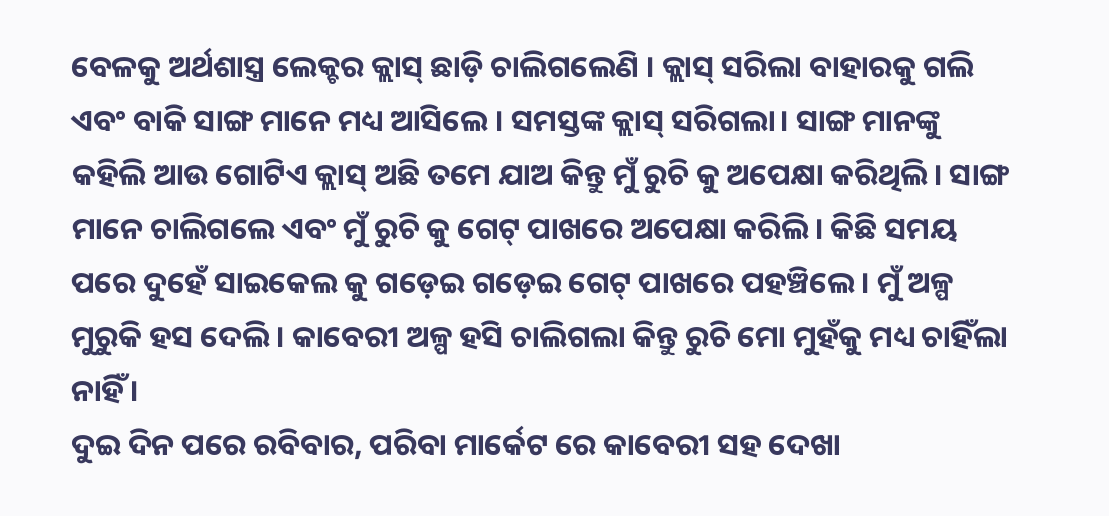ବେଳକୁ ଅର୍ଥଶାସ୍ତ୍ର ଲେକ୍ଚର କ୍ଲାସ୍ ଛାଡ଼ି ଚାଲିଗଲେଣି । କ୍ଲାସ୍ ସରିଲା ବାହାରକୁ ଗଲି ଏବଂ ବାକି ସାଙ୍ଗ ମାନେ ମଧ୍ୟ ଆସିଲେ । ସମସ୍ତଙ୍କ କ୍ଲାସ୍ ସରିଗଲା। ସାଙ୍ଗ ମାନଙ୍କୁ କହିଲି ଆଉ ଗୋଟିଏ କ୍ଲାସ୍ ଅଛି ତମେ ଯାଅ କିନ୍ତୁ ମୁଁ ରୁଚି କୁ ଅପେକ୍ଷା କରିଥିଲି। ସାଙ୍ଗ ମାନେ ଚାଲିଗଲେ ଏବଂ ମୁଁ ରୁଚି କୁ ଗେଟ୍ ପାଖରେ ଅପେକ୍ଷା କରିଲି। କିଛି ସମୟ ପରେ ଦୁହେଁ ସାଇକେଲ କୁ ଗଡ଼େଇ ଗଡ଼େଇ ଗେଟ୍ ପାଖରେ ପହଞ୍ଚିଲେ । ମୁଁ ଅଳ୍ପ ମୁରୁକି ହସ ଦେଲି । କାବେରୀ ଅଳ୍ପ ହସି ଚାଲିଗଲା କିନ୍ତୁ ରୁଚି ମୋ ମୁହଁକୁ ମଧ୍ୟ ଚାହିଁଲା ନାହିଁ ।
ଦୁଇ ଦିନ ପରେ ରବିବାର, ପରିବା ମାର୍କେଟ ରେ କାବେରୀ ସହ ଦେଖା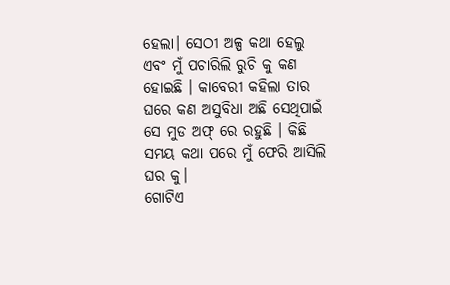ହେଲା। ସେଠୀ ଅଳ୍ପ କଥା ହେଲୁ ଏବଂ ମୁଁ ପଚାରିଲି ରୁଚି କୁ କଣ ହୋଇଛି । କାବେରୀ କହିଲା ତାର ଘରେ କଣ ଅସୁବିଧା ଅଛି ସେଥିପାଇଁ ସେ ମୁଡ ଅଫ୍ ରେ ରହୁଛି । କିଛି ସମୟ କଥା ପରେ ମୁଁ ଫେରି ଆସିଲି ଘର କୁ।
ଗୋଟିଏ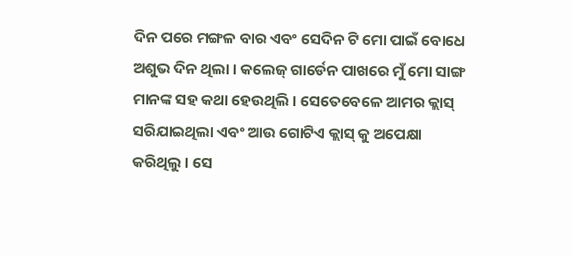ଦିନ ପରେ ମଙ୍ଗଳ ବାର ଏବଂ ସେଦିନ ଟି ମୋ ପାଇଁ ବୋଧେ ଅଶୁଭ ଦିନ ଥିଲା । କଲେଜ୍ ଗାର୍ଡେନ ପାଖରେ ମୁଁ ମୋ ସାଙ୍ଗ ମାନଙ୍କ ସହ କଥା ହେଉଥିଲି । ସେତେବେଳେ ଆମର କ୍ଲାସ୍ ସରିଯାଇଥିଲା ଏବଂ ଆଉ ଗୋଟିଏ କ୍ଲାସ୍ କୁ ଅପେକ୍ଷା କରିଥିଲୁ । ସେ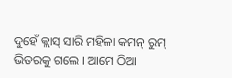ଦୁହେଁ କ୍ଲାସ୍ ସାରି ମହିଳା କମନ୍ ରୁମ୍ ଭିତରକୁ ଗଲେ । ଆମେ ଠିଆ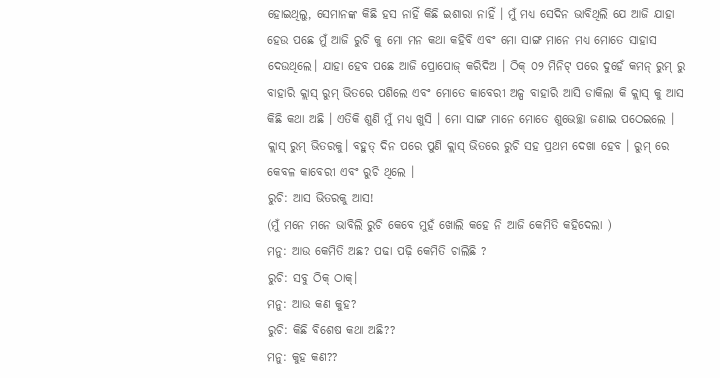ହୋଇଥିଲୁ, ସେମାନଙ୍କ କିଛି ହସ ନାହିଁ କିଛି ଇଶାରା ନାହିଁ । ମୁଁ ମଧ୍ୟ ସେଦିନ ଭାବିଥିଲି ଯେ ଆଜି ଯାହା ହେଉ ପଛେ ମୁଁ ଆଜି ରୁଚି କୁ ମୋ ମନ କଥା କହିବି ଏବଂ ମୋ ସାଙ୍ଗ ମାନେ ମଧ୍ଯ ମୋତେ ସାହାସ ଦେଉଥିଲେ। ଯାହା ହେବ ପଛେ ଆଜି ପ୍ରୋପୋଜ୍ କରିଦିଅ । ଠିକ୍ ୦୨ ମିନିଟ୍ ପରେ ଦୁହେଁ କମନ୍ ରୁମ୍ ରୁ ବାହାରି କ୍ଲାସ୍ ରୁମ୍ ଭିତରେ ପଶିଲେ ଏବଂ ମୋତେ କାବେରୀ ଅଳ୍ପ ବାହାରି ଆସି ଡାକିଲା କି କ୍ଲାସ୍ କୁ ଆସ କିଛି କଥା ଅଛି । ଏତିକି ଶୁଣି ମୁଁ ମଧ୍ୟ ଖୁସି । ମୋ ସାଙ୍ଗ ମାନେ ମୋତେ ଶୁଭେଚ୍ଛା ଜଣାଇ ପଠେଇଲେ । କ୍ଲାସ୍ ରୁମ୍ ଭିତରକୁ। ବହୁତ୍ ଦିନ ପରେ ପୁଣି କ୍ଲାସ୍ ଭିତରେ ରୁଚି ସହ ପ୍ରଥମ ଦେଖା ହେବ । ରୁମ୍ ରେ କେବଳ କାବେରୀ ଏବଂ ରୁଚି ଥିଲେ ।
ରୁଚି: ଆସ ଭିତରକୁ ଆସ!
(ମୁଁ ମନେ ମନେ ଭାବିଲି ରୁଚି କେବେ ମୁହଁ ଖୋଲି କହେ ନି ଆଜି କେମିତି କହିଦେଲା )
ମନୁ: ଆଉ କେମିତି ଅଛ? ପଢା ପଢ଼ି କେମିତି ଚାଲିଛି ?
ରୁଚି: ସବୁ ଠିକ୍ ଠାକ୍।
ମନୁ: ଆଉ କଣ କୁହ?
ରୁଚି: କିଛି ବିଶେଷ କଥା ଅଛି??
ମନୁ: କୁହ କଣ??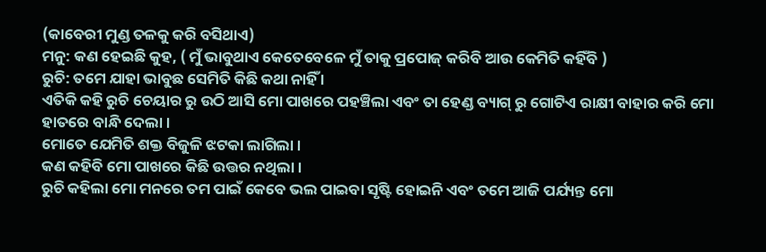(କାବେରୀ ମୁଣ୍ଡ ତଳକୁ କରି ବସିଥାଏ)
ମନୁ: କଣ ହେଇଛି କୁହ, ( ମୁଁ ଭାବୁଥାଏ କେତେବେଳେ ମୁଁ ତାକୁ ପ୍ରପୋଜ୍ କରିବି ଆଉ କେମିତି କହିଁବି )
ରୁଚି: ତମେ ଯାହା ଭାବୁଛ ସେମିତି କିଛି କଥା ନାହିଁ ।
ଏତିକି କହି ରୁଚି ଚେୟାର ରୁ ଉଠି ଆସି ମୋ ପାଖରେ ପହଞ୍ଚିଲା ଏବଂ ତା ହେଣ୍ଡ ବ୍ୟାଗ୍ ରୁ ଗୋଟିଏ ରାକ୍ଷୀ ବାହାର କରି ମୋ ହାତରେ ବାନ୍ଧି ଦେଲା ।
ମୋତେ ଯେମିତି ଶକ୍ତ ବିଜୁଳି ଝଟକା ଲାଗିଲା ।
କଣ କହିବି ମୋ ପାଖରେ କିଛି ଉତ୍ତର ନଥିଲା ।
ରୁଚି କହିଲା ମୋ ମନରେ ତମ ପାଇଁ କେବେ ଭଲ ପାଇବା ସୃଷ୍ଟି ହୋଇନି ଏବଂ ତମେ ଆଜି ପର୍ଯ୍ୟନ୍ତ ମୋ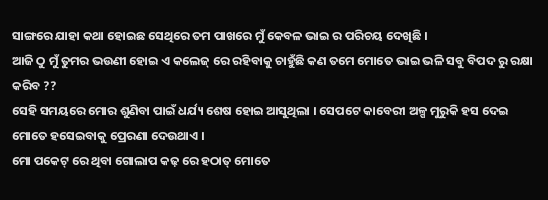ସାଙ୍ଗରେ ଯାହା କଥା ହୋଇଛ ସେଥିରେ ତମ ପାଖରେ ମୁଁ କେବଳ ଭାଇ ର ପରିଚୟ ଦେଖିଛି ।
ଆଜି ଠୁ ମୁଁ ତୁମର ଭଉଣୀ ହୋଇ ଏ କଲେଜ୍ ରେ ରହିବାକୁ ଚାହୁଁଛି କଣ ତମେ ମୋତେ ଭାଇ ଭଳି ସବୁ ବିପଦ ରୁ ରକ୍ଷା କରିବ ??
ସେହି ସମୟରେ ମୋର ଶୁଣିବା ପାଇଁ ଧର୍ଯ୍ୟ ଶେଷ ହୋଇ ଆସୁଥିଲା । ସେପଟେ କାବେରୀ ଅଳ୍ପ ମୁରୁକି ହସ ଦେଇ ମୋତେ ହସେଇବାକୁ ପ୍ରେରଣା ଦେଉଥାଏ ।
ମୋ ପକେଟ୍ ରେ ଥିବା ଗୋଲାପ କଢ଼ ରେ ହଠାତ୍ ମୋତେ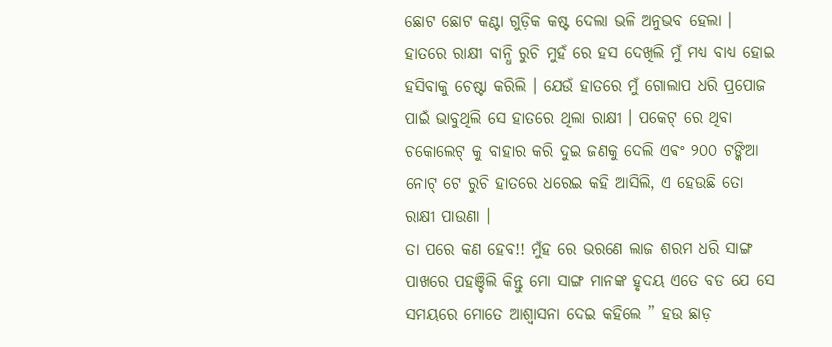ଛୋଟ ଛୋଟ କଣ୍ଟା ଗୁଡ଼ିକ କଷ୍ଟ ଦେଲା ଭଳି ଅନୁଭବ ହେଲା ।
ହାତରେ ରାକ୍ଷୀ ବାନ୍ଧି ରୁଚି ମୁହଁ ରେ ହସ ଦେଖିଲି ମୁଁ ମଧ୍ୟ ବାଧ୍ୟ ହୋଇ ହସିବାକୁ ଚେଷ୍ଟା କରିଲି । ଯେଉଁ ହାତରେ ମୁଁ ଗୋଲାପ ଧରି ପ୍ରପୋଜ ପାଇଁ ଭାବୁଥିଲି ସେ ହାତରେ ଥିଲା ରାକ୍ଷୀ । ପକେଟ୍ ରେ ଥିବା ଚକୋଲେଟ୍ କୁ ବାହାର କରି ଦୁଇ ଜଣକୁ ଦେଲି ଏଵଂ ୨୦୦ ଟଙ୍କିଆ ନୋଟ୍ ଟେ ରୁଚି ହାତରେ ଧରେଇ କହି ଆସିଲି, ଏ ହେଉଛି ତୋ ରାକ୍ଷୀ ପାଉଣା ।
ତା ପରେ କଣ ହେବ!! ମୁଁହ ରେ ଭରଣେ ଲାଜ ଶରମ ଧରି ସାଙ୍ଗ ପାଖରେ ପହଞ୍ଚିଲି କିନ୍ତୁ ମୋ ସାଙ୍ଗ ମାନଙ୍କ ହୃଦୟ ଏତେ ବଡ ଯେ ସେ ସମୟରେ ମୋତେ ଆଶ୍ୱାସନା ଦେଇ କହିଲେ ” ହଉ ଛାଡ଼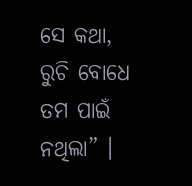ସେ କଥା, ରୁଚି ବୋଧେ ତମ ପାଇଁ ନଥିଲା” ।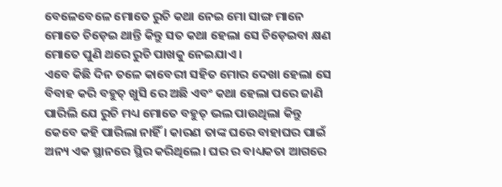ବେଳେବେଳେ ମୋତେ ରୁଚି କଥା ନେଇ ମୋ ସାଙ୍ଗ ମାନେ ମୋତେ ଚିଡ଼େଇ ଥାନ୍ତି କିନ୍ତୁ ସତ କଥା ହେଲା ସେ ଚିଡ଼େଇବା କ୍ଷଣ ମୋତେ ପୁଣି ଥରେ ରୁଚି ପାଖକୁ ନେଇଯାଏ ।
ଏବେ କିଛି ଦିନ ତଳେ କାବେରୀ ସହିତ ମୋର ଦେଖା ହେଲା ସେ ବିବାହ କରି ବହୁତ୍ ଖୁସି ରେ ଅଛି ଏବଂ କଥା ହେଲା ପରେ ଜାଣି ପାରିଲି ଯେ ରୁଚି ମଧ୍ୟ ମୋତେ ବହୁତ୍ ଭଲ ପାଉଥିଲା କିନ୍ତୁ କେବେ କହି ପାରିଲା ନାହିଁ । କାରଣ ତାଙ୍କ ଘରେ ବାହାଘର ପାଇଁ ଅନ୍ୟ ଏକ ସ୍ଥାନରେ ସ୍ଥିର କରିଥିଲେ। ଘର ର ବାଧ୍ୟକତା ଆଗରେ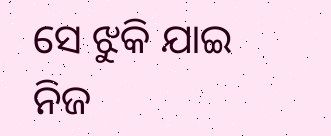ସେ ଝୁକି ଯାଇ ନିଜ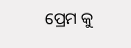ପ୍ରେମ କୁ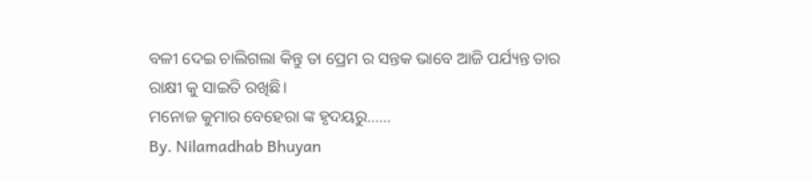ବଳୀ ଦେଇ ଚାଲିଗଲା କିନ୍ତୁ ତା ପ୍ରେମ ର ସନ୍ତକ ଭାବେ ଆଜି ପର୍ଯ୍ୟନ୍ତ ତାର ରାକ୍ଷୀ କୁ ସାଇତି ରଖିଛି।
ମନୋଜ କୁମାର ବେହେରା ଙ୍କ ହୃଦୟରୁ……
By. Nilamadhab Bhuyan